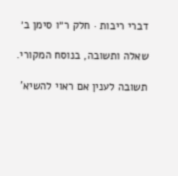דברי ריבות · חלק ר״ו סימן ב׳

שאלה ותשובה, בנוסח המקורי.

תשובה לענין אם ראוי להשיא'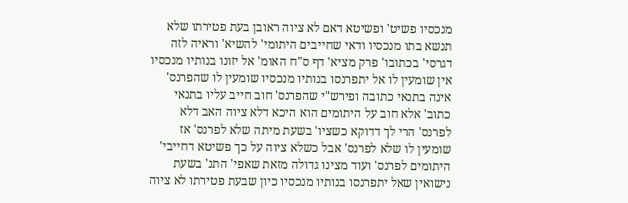מנכסיו פשיט' ופשיטא דאם לא ציוה ראובן בעת פטירתו שלא תנשא בתו מנכסיו ודאי שחייבים היתומי' להשיא' וראיה לזה דגרסי' בכתובו' פרק מציא' דף ס"ח האומ' אל יזונו בנותיו מנכסיו אין שומעין לו אל יתפרנסו בנותיו מנכסיו שומעין לו שהפרנס' אינה בתנאי כתובה ופירש"י שהפרנס' חוב חייב עליו בתנאי כתוב' אלא חוב על היתומים הוא היכא דלא ציוה האב דלא לפרנס' הרי לך דדוקא כשציו' בשעת מיתה שלא לפרנס' אז שומעין לו שלא לפרנס' אבל כשלא ציוה על כך פשיטא דחייבי' היתומים לפרנס' ועוד מצינו גדולה מזאת שאפי' התנ' בשעת נישואין שאל יתפרנסו בנותיו מנכסיו כיון שבעת פטירתו לא ציוה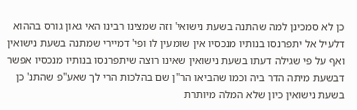כן לא סמכינן למה שהתנה בשעת נישואי' וזה שמצינו רבינו האי גאון גורס בההוא דלעיל אל יתפרנסו בנותיו מנכסיו אין שומעין לו ופי' דמיירי שמתנה בשעת נישואין ואף על פי שגילה דעתו בשעת נישואין שאינו רוצה שיתפרנסו בנותיו מנכסיו אפשר דבשעת מיתה הדר ביה וכמו שהביאו הר"ן שם בהלכות הרי לך שאע"פ שהתנ' כן בשעת נישואין כיון שלא המלה מיותרת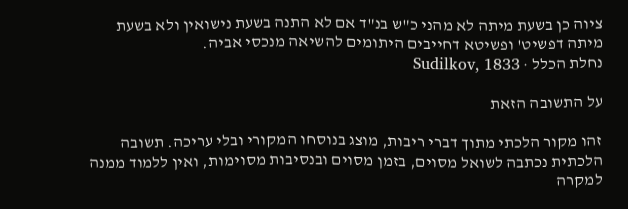ציוה כן בשעת מיתה לא מהני כ"ש בנ"ד אם לא התנה בשעת נישואין ולא בשעת מיתה דפשיט' ופשיטא דחייבים היתומים להשיאה מנכסי אביה.
נחלת הכלל · Sudilkov, 1833

על התשובה הזאת

זהו מקור הלכתי מתוך דברי ריבות, מוצג בנוסחו המקורי ובלי עריכה. תשובה הלכתית נכתבה לשואל מסוים, בזמן מסוים ובנסיבות מסוימות, ואין ללמוד ממנה למקרה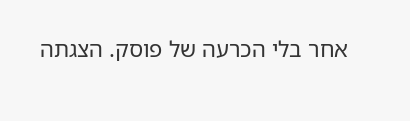אחר בלי הכרעה של פוסק. הצגתה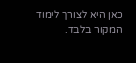כאן היא לצורך לימוד המקור בלבד.